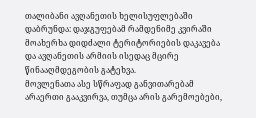თალიბანი ავღანეთის ხელისუფლებაში დაბრუნდა: დაჯგუფებამ რამდენიმე კვირაში მოახერხა დიდძალი ტერიტორიების დაკავება და ავღანეთის არმიის ისედაც მცირე წინააღმდეგობის გატეხვა.
მოვლენათა ასე სწრაფად განვითარებამ არაერთი გააკვირვა, თუმცა არის გარემოებები,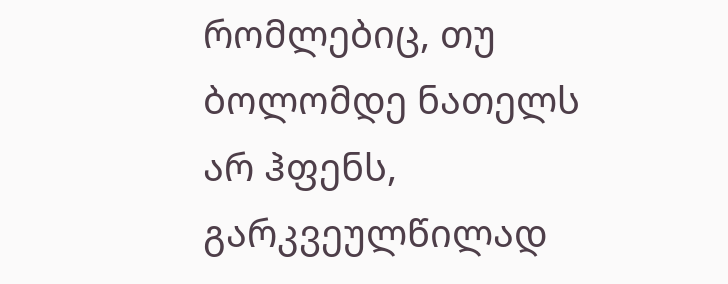რომლებიც, თუ ბოლომდე ნათელს არ ჰფენს, გარკვეულწილად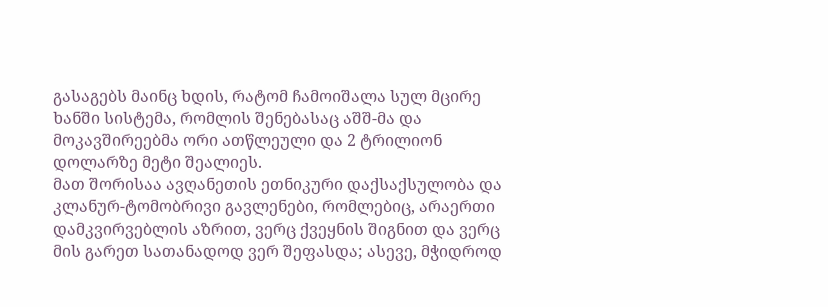გასაგებს მაინც ხდის, რატომ ჩამოიშალა სულ მცირე ხანში სისტემა, რომლის შენებასაც აშშ-მა და მოკავშირეებმა ორი ათწლეული და 2 ტრილიონ დოლარზე მეტი შეალიეს.
მათ შორისაა ავღანეთის ეთნიკური დაქსაქსულობა და კლანურ-ტომობრივი გავლენები, რომლებიც, არაერთი დამკვირვებლის აზრით, ვერც ქვეყნის შიგნით და ვერც მის გარეთ სათანადოდ ვერ შეფასდა; ასევე, მჭიდროდ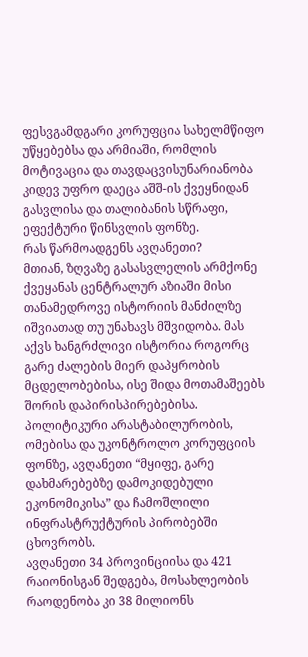ფესვგამდგარი კორუფცია სახელმწიფო უწყებებსა და არმიაში, რომლის მოტივაცია და თავდაცვისუნარიანობა კიდევ უფრო დაეცა აშშ-ის ქვეყნიდან გასვლისა და თალიბანის სწრაფი, ეფექტური წინსვლის ფონზე.
რას წარმოადგენს ავღანეთი?
მთიან, ზღვაზე გასასვლელის არმქონე ქვეყანას ცენტრალურ აზიაში მისი თანამედროვე ისტორიის მანძილზე იშვიათად თუ უნახავს მშვიდობა. მას აქვს ხანგრძლივი ისტორია როგორც გარე ძალების მიერ დაპყრობის მცდელობებისა, ისე შიდა მოთამაშეებს შორის დაპირისპირებებისა.
პოლიტიკური არასტაბილურობის, ომებისა და უკონტროლო კორუფციის ფონზე, ავღანეთი “მყიფე, გარე დახმარებებზე დამოკიდებული ეკონომიკისა” და ჩამოშლილი ინფრასტრუქტურის პირობებში ცხოვრობს.
ავღანეთი 34 პროვინციისა და 421 რაიონისგან შედგება, მოსახლეობის რაოდენობა კი 38 მილიონს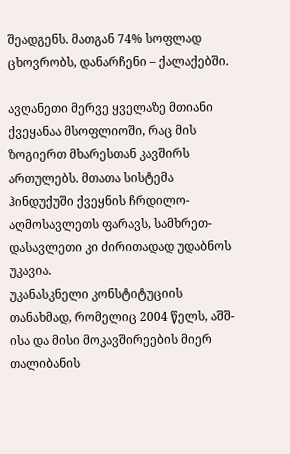შეადგენს. მათგან 74% სოფლად ცხოვრობს, დანარჩენი – ქალაქებში.

ავღანეთი მერვე ყველაზე მთიანი ქვეყანაა მსოფლიოში, რაც მის ზოგიერთ მხარესთან კავშირს ართულებს. მთათა სისტემა ჰინდუქუში ქვეყნის ჩრდილო-აღმოსავლეთს ფარავს, სამხრეთ-დასავლეთი კი ძირითადად უდაბნოს უკავია.
უკანასკნელი კონსტიტუციის თანახმად, რომელიც 2004 წელს, აშშ-ისა და მისი მოკავშირეების მიერ თალიბანის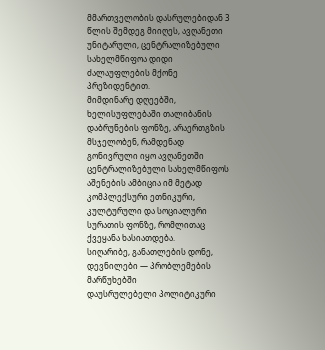მმართველობის დასრულებიდან 3 წლის შემდეგ მიიღეს, ავღანეთი უნიტარული, ცენტრალიზებული სახელმწიფოა დიდი ძალაუფლების მქონე პრეზიდენტით.
მიმდინარე დღეებში, ხელისუფლებაში თალიბანის დაბრუნების ფონზე, არაერთგზის მსჯელობენ, რამდენად გონივრული იყო ავღანეთში ცენტრალიზებული სახელმწიფოს აშენების ამბიცია იმ მეტად კომპლექსური ეთნიკური, კულტურული და სოციალური სურათის ფონზე, რომლითაც ქვეყანა ხასიათდება.
სიღარიბე, განათლების დონე, დევნილები — პრობლემების მარწუხებში
დაუსრულებელი პოლიტიკური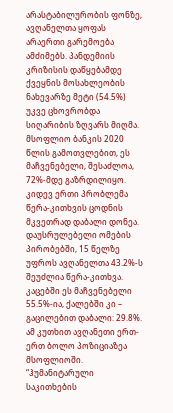არასტაბილურობის ფონზე, ავღანელთა ყოფას არაერთი გარემოება ამძიმებს. პანდემიის კრიზისის დაწყებამდე ქვეყნის მოსახლეობის ნახევარზე მეტი (54.5%) უკვე ცხოვრობდა სიღარიბის ზღვარს მიღმა. მსოფლიო ბანკის 2020 წლის გამოთვლებით, ეს მაჩვენებელი, შესაძლოა, 72%-მდე გაზრდილიყო.
კიდევ ერთი პრობლემა წერა-კითხვის ცოდნის მკვეთრად დაბალი დონეა. დაუსრულებელი ომების პირობებში, 15 წელზე უფროს ავღანელთა 43.2%-ს შეუძლია წერა-კითხვა. კაცებში ეს მაჩვენებელი 55.5%-ია, ქალებში კი – გაცილებით დაბალი: 29.8%. ამ კუთხით ავღანეთი ერთ-ერთ ბოლო პოზიციაზეა მსოფლიოში.
“ჰუმანიტარული საკითხების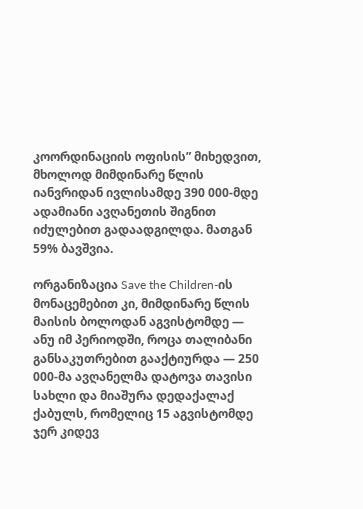კოორდინაციის ოფისის” მიხედვით, მხოლოდ მიმდინარე წლის იანვრიდან ივლისამდე 390 000-მდე ადამიანი ავღანეთის შიგნით იძულებით გადაადგილდა. მათგან 59% ბავშვია.

ორგანიზაცია Save the Children-ის მონაცემებით კი, მიმდინარე წლის მაისის ბოლოდან აგვისტომდე — ანუ იმ პერიოდში, როცა თალიბანი განსაკუთრებით გააქტიურდა — 250 000-მა ავღანელმა დატოვა თავისი სახლი და მიაშურა დედაქალაქ ქაბულს, რომელიც 15 აგვისტომდე ჯერ კიდევ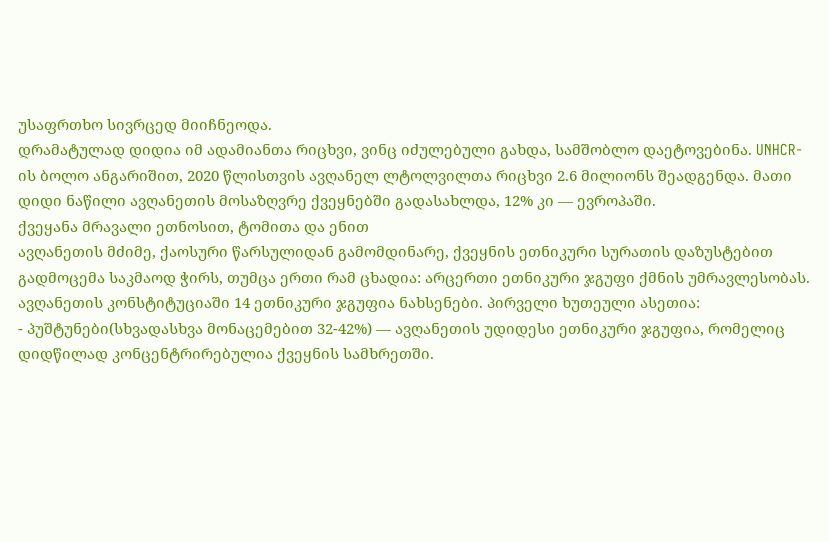უსაფრთხო სივრცედ მიიჩნეოდა.
დრამატულად დიდია იმ ადამიანთა რიცხვი, ვინც იძულებული გახდა, სამშობლო დაეტოვებინა. UNHCR-ის ბოლო ანგარიშით, 2020 წლისთვის ავღანელ ლტოლვილთა რიცხვი 2.6 მილიონს შეადგენდა. მათი დიდი ნაწილი ავღანეთის მოსაზღვრე ქვეყნებში გადასახლდა, 12% კი — ევროპაში.
ქვეყანა მრავალი ეთნოსით, ტომითა და ენით
ავღანეთის მძიმე, ქაოსური წარსულიდან გამომდინარე, ქვეყნის ეთნიკური სურათის დაზუსტებით გადმოცემა საკმაოდ ჭირს, თუმცა ერთი რამ ცხადია: არცერთი ეთნიკური ჯგუფი ქმნის უმრავლესობას.
ავღანეთის კონსტიტუციაში 14 ეთნიკური ჯგუფია ნახსენები. პირველი ხუთეული ასეთია:
- პუშტუნები(სხვადასხვა მონაცემებით 32-42%) — ავღანეთის უდიდესი ეთნიკური ჯგუფია, რომელიც დიდწილად კონცენტრირებულია ქვეყნის სამხრეთში.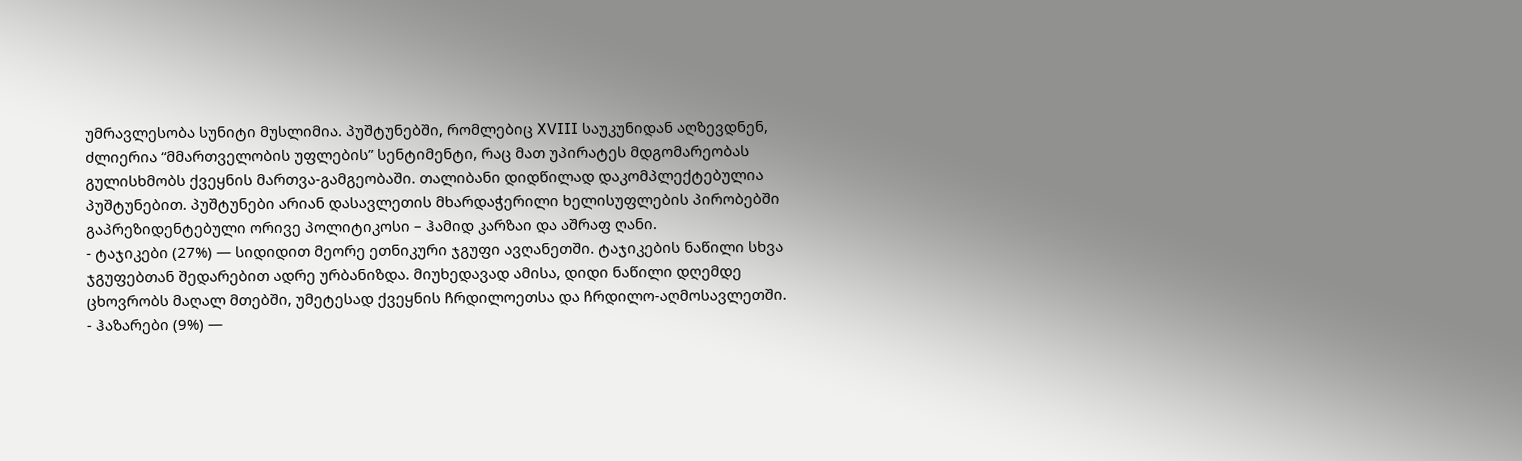უმრავლესობა სუნიტი მუსლიმია. პუშტუნებში, რომლებიც XVIII საუკუნიდან აღზევდნენ, ძლიერია “მმართველობის უფლების” სენტიმენტი, რაც მათ უპირატეს მდგომარეობას გულისხმობს ქვეყნის მართვა-გამგეობაში. თალიბანი დიდწილად დაკომპლექტებულია პუშტუნებით. პუშტუნები არიან დასავლეთის მხარდაჭერილი ხელისუფლების პირობებში გაპრეზიდენტებული ორივე პოლიტიკოსი – ჰამიდ კარზაი და აშრაფ ღანი.
- ტაჯიკები (27%) — სიდიდით მეორე ეთნიკური ჯგუფი ავღანეთში. ტაჯიკების ნაწილი სხვა ჯგუფებთან შედარებით ადრე ურბანიზდა. მიუხედავად ამისა, დიდი ნაწილი დღემდე ცხოვრობს მაღალ მთებში, უმეტესად ქვეყნის ჩრდილოეთსა და ჩრდილო-აღმოსავლეთში.
- ჰაზარები (9%) —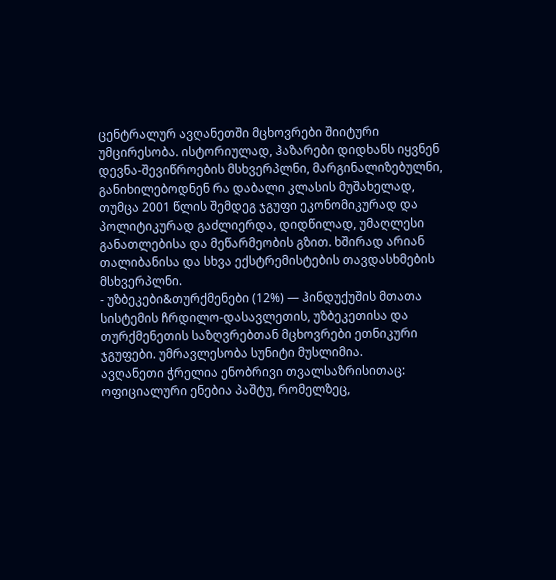ცენტრალურ ავღანეთში მცხოვრები შიიტური უმცირესობა. ისტორიულად, ჰაზარები დიდხანს იყვნენ დევნა-შევიწროების მსხვერპლნი, მარგინალიზებულნი, განიხილებოდნენ რა დაბალი კლასის მუშახელად, თუმცა 2001 წლის შემდეგ ჯგუფი ეკონომიკურად და პოლიტიკურად გაძლიერდა, დიდწილად, უმაღლესი განათლებისა და მეწარმეობის გზით. ხშირად არიან თალიბანისა და სხვა ექსტრემისტების თავდასხმების მსხვერპლნი.
- უზბეკები&თურქმენები (12%) — ჰინდუქუშის მთათა სისტემის ჩრდილო-დასავლეთის, უზბეკეთისა და თურქმენეთის საზღვრებთან მცხოვრები ეთნიკური ჯგუფები. უმრავლესობა სუნიტი მუსლიმია.
ავღანეთი ჭრელია ენობრივი თვალსაზრისითაც: ოფიციალური ენებია პაშტუ, რომელზეც,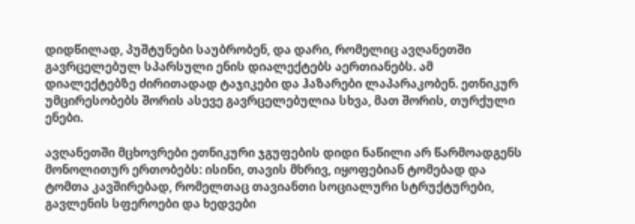დიდწილად, პუშტუნები საუბრობენ, და დარი, რომელიც ავღანეთში გავრცელებულ სპარსული ენის დიალექტებს აერთიანებს. ამ დიალექტებზე ძირითადად ტაჯიკები და ჰაზარები ლაპარაკობენ. ეთნიკურ უმცირესობებს შორის ასევე გავრცელებულია სხვა, მათ შორის, თურქული ენები.

ავღანეთში მცხოვრები ეთნიკური ჯგუფების დიდი ნაწილი არ წარმოადგენს მონოლითურ ერთობებს: ისინი, თავის მხრივ, იყოფებიან ტომებად და ტომთა კავშირებად, რომელთაც თავიანთი სოციალური სტრუქტურები, გავლენის სფეროები და ხედვები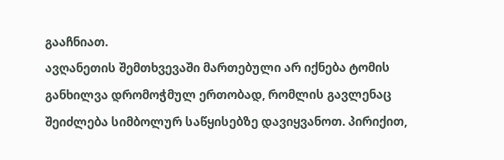გააჩნიათ.
ავღანეთის შემთხვევაში მართებული არ იქნება ტომის განხილვა დრომოჭმულ ერთობად, რომლის გავლენაც შეიძლება სიმბოლურ საწყისებზე დავიყვანოთ. პირიქით,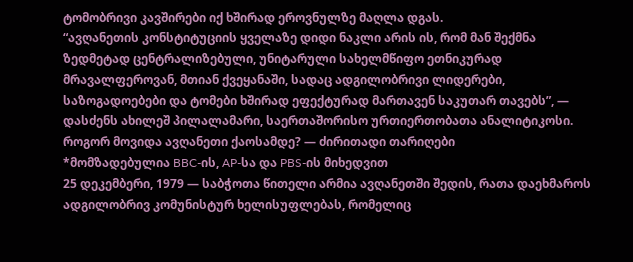ტომობრივი კავშირები იქ ხშირად ეროვნულზე მაღლა დგას.
“ავღანეთის კონსტიტუციის ყველაზე დიდი ნაკლი არის ის, რომ მან შექმნა ზედმეტად ცენტრალიზებული, უნიტარული სახელმწიფო ეთნიკურად მრავალფეროვან, მთიან ქვეყანაში, სადაც ადგილობრივი ლიდერები, საზოგადოებები და ტომები ხშირად ეფექტურად მართავენ საკუთარ თავებს”, — დასძენს ახილეშ პილალამარი, საერთაშორისო ურთიერთობათა ანალიტიკოსი.
როგორ მოვიდა ავღანეთი ქაოსამდე? — ძირითადი თარიღები
*მომზადებულია BBC-ის, AP-სა და PBS-ის მიხედვით
25 დეკემბერი, 1979 — საბჭოთა წითელი არმია ავღანეთში შედის, რათა დაეხმაროს ადგილობრივ კომუნისტურ ხელისუფლებას, რომელიც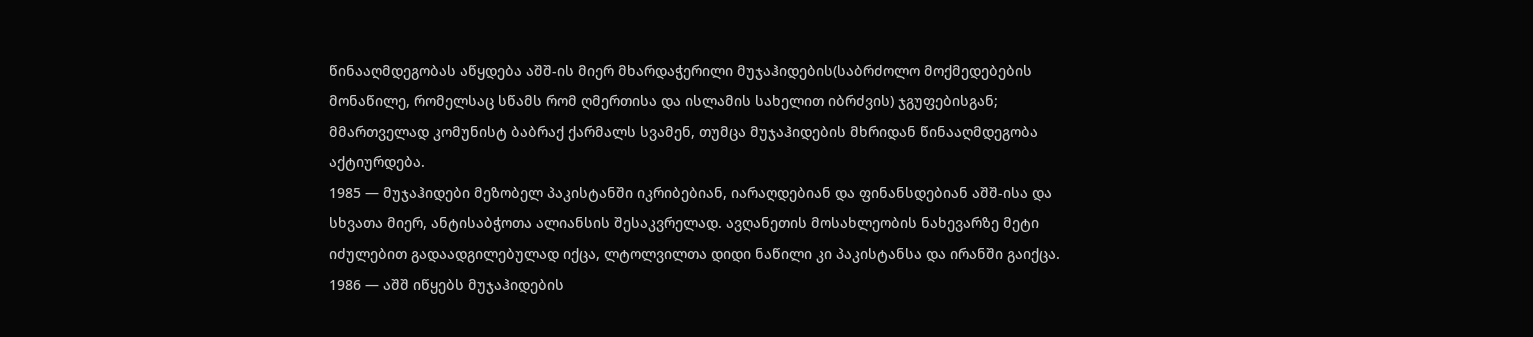წინააღმდეგობას აწყდება აშშ-ის მიერ მხარდაჭერილი მუჯაჰიდების(საბრძოლო მოქმედებების მონაწილე, რომელსაც სწამს რომ ღმერთისა და ისლამის სახელით იბრძვის) ჯგუფებისგან; მმართველად კომუნისტ ბაბრაქ ქარმალს სვამენ, თუმცა მუჯაჰიდების მხრიდან წინააღმდეგობა აქტიურდება.
1985 — მუჯაჰიდები მეზობელ პაკისტანში იკრიბებიან, იარაღდებიან და ფინანსდებიან აშშ-ისა და სხვათა მიერ, ანტისაბჭოთა ალიანსის შესაკვრელად. ავღანეთის მოსახლეობის ნახევარზე მეტი იძულებით გადაადგილებულად იქცა, ლტოლვილთა დიდი ნაწილი კი პაკისტანსა და ირანში გაიქცა.
1986 — აშშ იწყებს მუჯაჰიდების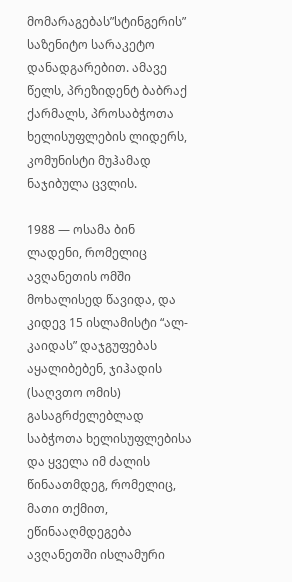მომარაგებას”სტინგერის” საზენიტო სარაკეტო დანადგარებით. ამავე წელს, პრეზიდენტ ბაბრაქ ქარმალს, პროსაბჭოთა ხელისუფლების ლიდერს, კომუნისტი მუჰამად ნაჯიბულა ცვლის.

1988 — ოსამა ბინ ლადენი, რომელიც ავღანეთის ომში მოხალისედ წავიდა, და კიდევ 15 ისლამისტი “ალ-კაიდას” დაჯგუფებას აყალიბებენ, ჯიჰადის (საღვთო ომის) გასაგრძელებლად საბჭოთა ხელისუფლებისა და ყველა იმ ძალის წინაათმდეგ, რომელიც, მათი თქმით, ეწინააღმდეგება ავღანეთში ისლამური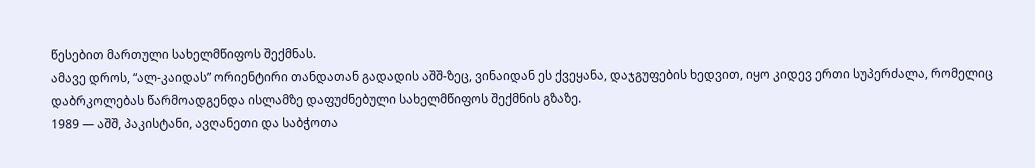წესებით მართული სახელმწიფოს შექმნას.
ამავე დროს, “ალ-კაიდას” ორიენტირი თანდათან გადადის აშშ-ზეც, ვინაიდან ეს ქვეყანა, დაჯგუფების ხედვით, იყო კიდევ ერთი სუპერძალა, რომელიც დაბრკოლებას წარმოადგენდა ისლამზე დაფუძნებული სახელმწიფოს შექმნის გზაზე.
1989 — აშშ, პაკისტანი, ავღანეთი და საბჭოთა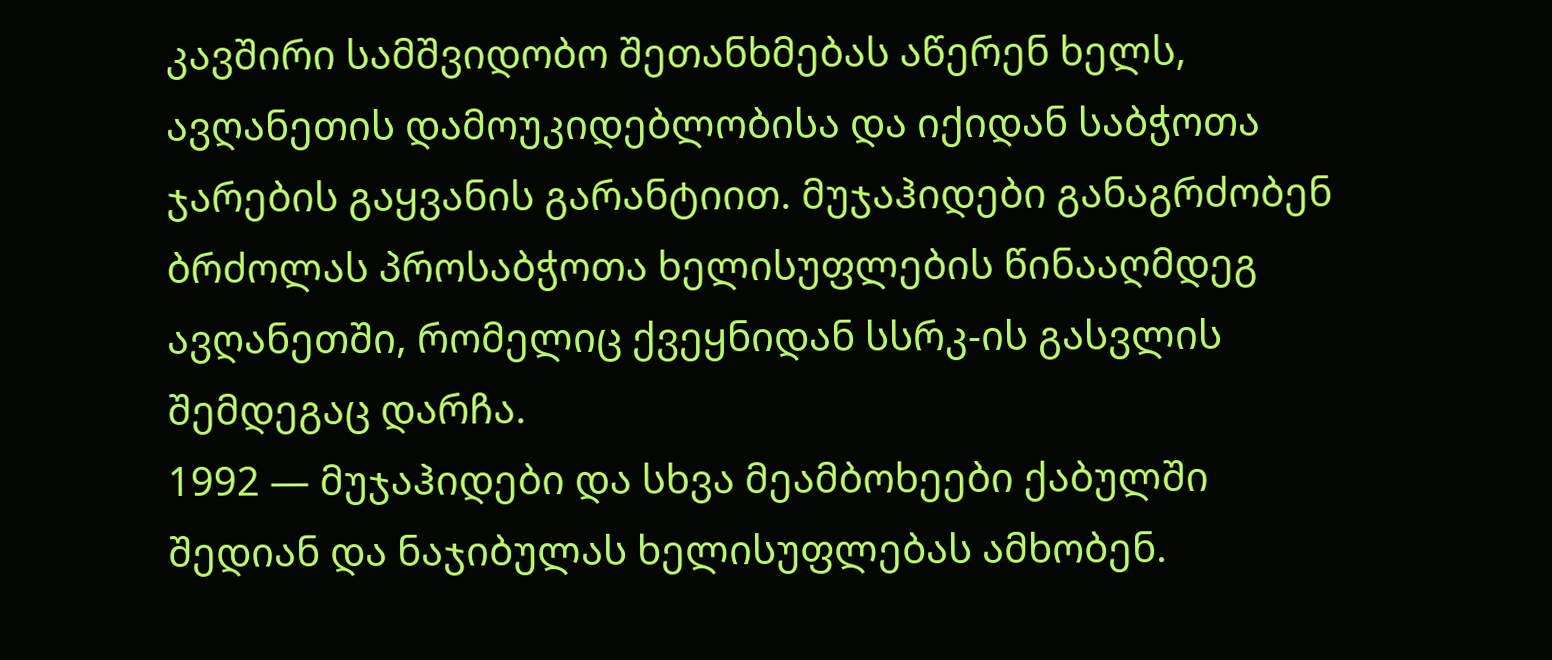კავშირი სამშვიდობო შეთანხმებას აწერენ ხელს, ავღანეთის დამოუკიდებლობისა და იქიდან საბჭოთა ჯარების გაყვანის გარანტიით. მუჯაჰიდები განაგრძობენ ბრძოლას პროსაბჭოთა ხელისუფლების წინააღმდეგ ავღანეთში, რომელიც ქვეყნიდან სსრკ-ის გასვლის შემდეგაც დარჩა.
1992 — მუჯაჰიდები და სხვა მეამბოხეები ქაბულში შედიან და ნაჯიბულას ხელისუფლებას ამხობენ.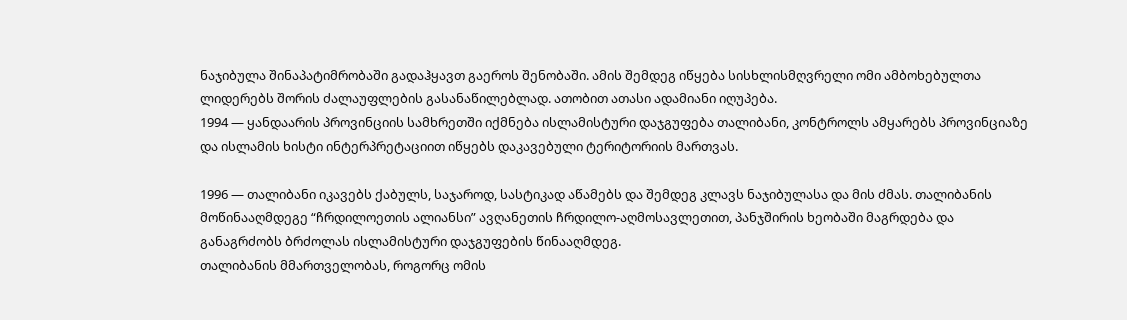ნაჯიბულა შინაპატიმრობაში გადაჰყავთ გაეროს შენობაში. ამის შემდეგ იწყება სისხლისმღვრელი ომი ამბოხებულთა ლიდერებს შორის ძალაუფლების გასანაწილებლად. ათობით ათასი ადამიანი იღუპება.
1994 — ყანდაარის პროვინციის სამხრეთში იქმნება ისლამისტური დაჯგუფება თალიბანი, კონტროლს ამყარებს პროვინციაზე და ისლამის ხისტი ინტერპრეტაციით იწყებს დაკავებული ტერიტორიის მართვას.

1996 — თალიბანი იკავებს ქაბულს, საჯაროდ, სასტიკად აწამებს და შემდეგ კლავს ნაჯიბულასა და მის ძმას. თალიბანის მოწინააღმდეგე “ჩრდილოეთის ალიანსი” ავღანეთის ჩრდილო-აღმოსავლეთით, პანჯშირის ხეობაში მაგრდება და განაგრძობს ბრძოლას ისლამისტური დაჯგუფების წინააღმდეგ.
თალიბანის მმართველობას, როგორც ომის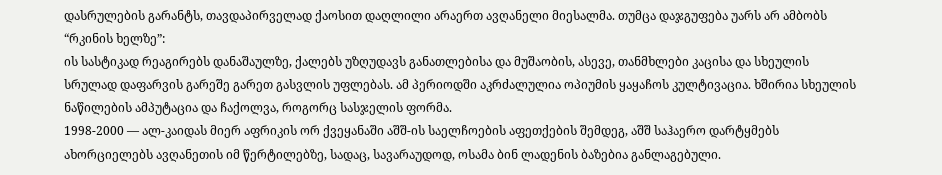დასრულების გარანტს, თავდაპირველად ქაოსით დაღლილი არაერთ ავღანელი მიესალმა. თუმცა დაჯგუფება უარს არ ამბობს “რკინის ხელზე”:
ის სასტიკად რეაგირებს დანაშაულზე, ქალებს უზღუდავს განათლებისა და მუშაობის, ასევე, თანმხლები კაცისა და სხეულის სრულად დაფარვის გარეშე გარეთ გასვლის უფლებას. ამ პერიოდში აკრძალულია ოპიუმის ყაყაჩოს კულტივაცია. ხშირია სხეულის ნაწილების ამპუტაცია და ჩაქოლვა, როგორც სასჯელის ფორმა.
1998-2000 — ალ-კაიდას მიერ აფრიკის ორ ქვეყანაში აშშ-ის საელჩოების აფეთქების შემდეგ, აშშ საჰაერო დარტყმებს ახორციელებს ავღანეთის იმ წერტილებზე, სადაც, სავარაუდოდ, ოსამა ბინ ლადენის ბაზებია განლაგებული.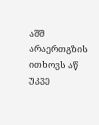აშშ არაერთგზის ითხოვს აწ უკვე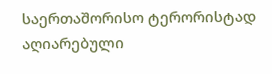საერთაშორისო ტერორისტად აღიარებული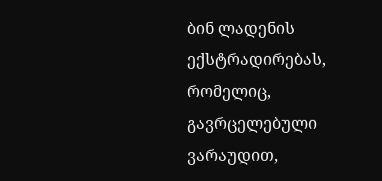ბინ ლადენის ექსტრადირებას, რომელიც, გავრცელებული ვარაუდით,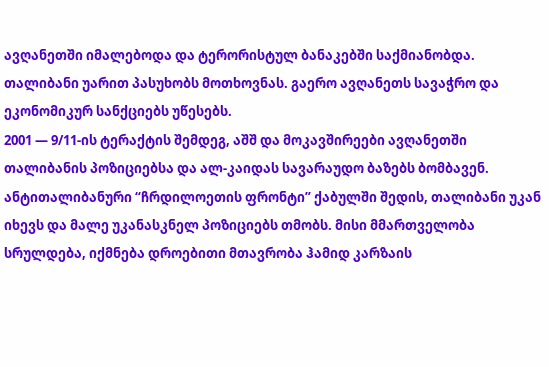ავღანეთში იმალებოდა და ტერორისტულ ბანაკებში საქმიანობდა.
თალიბანი უარით პასუხობს მოთხოვნას. გაერო ავღანეთს სავაჭრო და ეკონომიკურ სანქციებს უწესებს.
2001 — 9/11-ის ტერაქტის შემდეგ, აშშ და მოკავშირეები ავღანეთში თალიბანის პოზიციებსა და ალ-კაიდას სავარაუდო ბაზებს ბომბავენ. ანტითალიბანური “ჩრდილოეთის ფრონტი” ქაბულში შედის, თალიბანი უკან იხევს და მალე უკანასკნელ პოზიციებს თმობს. მისი მმართველობა სრულდება, იქმნება დროებითი მთავრობა ჰამიდ კარზაის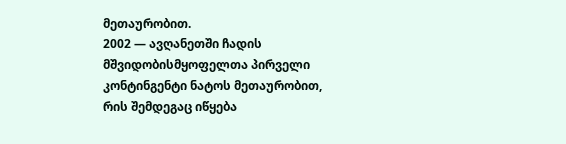მეთაურობით.
2002 — ავღანეთში ჩადის მშვიდობისმყოფელთა პირველი კონტინგენტი ნატოს მეთაურობით, რის შემდეგაც იწყება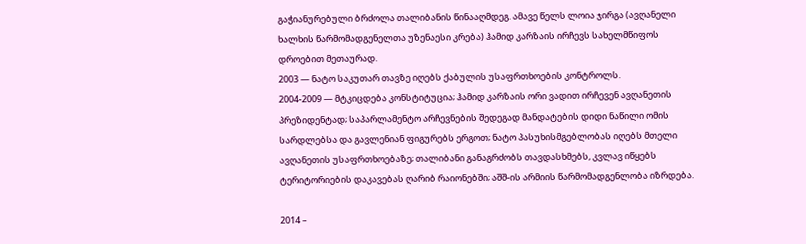გაჭიანურებული ბრძოლა თალიბანის წინააღმდეგ. ამავე წელს ლოია ჯირგა (ავღანელი ხალხის წარმომადგენელთა უზენაესი კრება) ჰამიდ კარზაის ირჩევს სახელმწიფოს დროებით მეთაურად.
2003 — ნატო საკუთარ თავზე იღებს ქაბულის უსაფრთხოების კონტროლს.
2004-2009 — მტკიცდება კონსტიტუცია; ჰამიდ კარზაის ორი ვადით ირჩევენ ავღანეთის პრეზიდენტად; საპარლამენტო არჩევნების შედეგად მანდატების დიდი ნაწილი ომის სარდლებსა და გავლენიან ფიგურებს ერგოთ; ნატო პასუხისმგებლობას იღებს მთელი ავღანეთის უსაფრთხოებაზე; თალიბანი განაგრძობს თავდასხმებს, კვლავ იწყებს ტერიტორიების დაკავებას ღარიბ რაიონებში; აშშ-ის არმიის წარმომადგენლობა იზრდება.

2014 –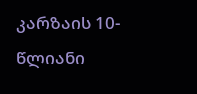კარზაის 10-წლიანი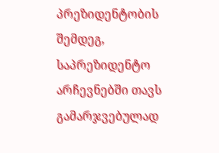პრეზიდენტობის შემდეგ, საპრეზიდენტო არჩევნებში თავს გამარჯვებულად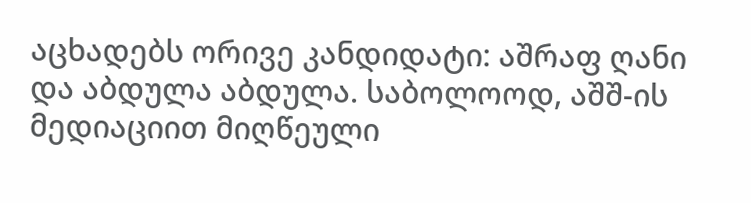აცხადებს ორივე კანდიდატი: აშრაფ ღანი და აბდულა აბდულა. საბოლოოდ, აშშ-ის მედიაციით მიღწეული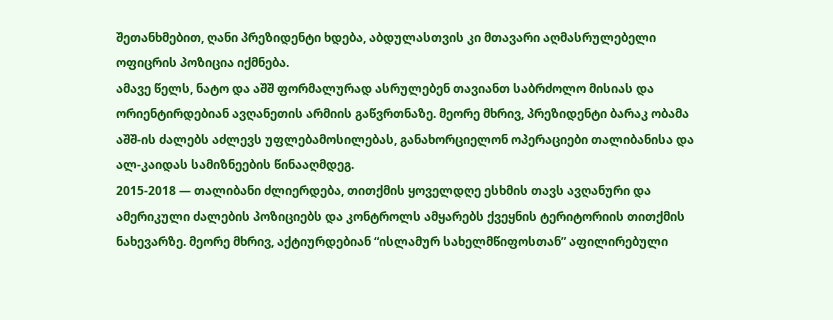შეთანხმებით, ღანი პრეზიდენტი ხდება, აბდულასთვის კი მთავარი აღმასრულებელი ოფიცრის პოზიცია იქმნება.
ამავე წელს, ნატო და აშშ ფორმალურად ასრულებენ თავიანთ საბრძოლო მისიას და ორიენტირდებიან ავღანეთის არმიის გაწვრთნაზე. მეორე მხრივ, პრეზიდენტი ბარაკ ობამა აშშ-ის ძალებს აძლევს უფლებამოსილებას, განახორციელონ ოპერაციები თალიბანისა და ალ-კაიდას სამიზნეების წინააღმდეგ.
2015-2018 — თალიბანი ძლიერდება, თითქმის ყოველდღე ესხმის თავს ავღანური და ამერიკული ძალების პოზიციებს და კონტროლს ამყარებს ქვეყნის ტერიტორიის თითქმის ნახევარზე. მეორე მხრივ, აქტიურდებიან “ისლამურ სახელმწიფოსთან” აფილირებული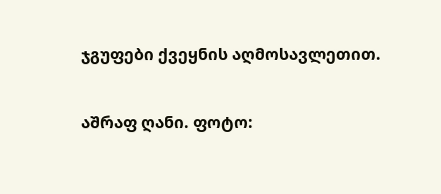ჯგუფები ქვეყნის აღმოსავლეთით.

აშრაფ ღანი. ფოტო: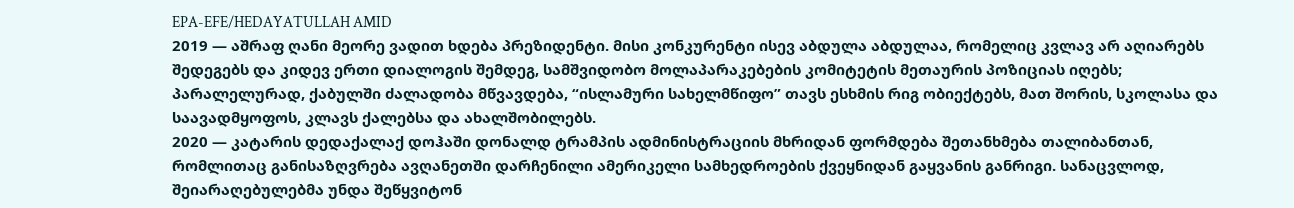EPA-EFE/HEDAYATULLAH AMID
2019 — აშრაფ ღანი მეორე ვადით ხდება პრეზიდენტი. მისი კონკურენტი ისევ აბდულა აბდულაა, რომელიც კვლავ არ აღიარებს შედეგებს და კიდევ ერთი დიალოგის შემდეგ, სამშვიდობო მოლაპარაკებების კომიტეტის მეთაურის პოზიციას იღებს; პარალელურად, ქაბულში ძალადობა მწვავდება, “ისლამური სახელმწიფო” თავს ესხმის რიგ ობიექტებს, მათ შორის, სკოლასა და საავადმყოფოს, კლავს ქალებსა და ახალშობილებს.
2020 — კატარის დედაქალაქ დოჰაში დონალდ ტრამპის ადმინისტრაციის მხრიდან ფორმდება შეთანხმება თალიბანთან, რომლითაც განისაზღვრება ავღანეთში დარჩენილი ამერიკელი სამხედროების ქვეყნიდან გაყვანის განრიგი. სანაცვლოდ, შეიარაღებულებმა უნდა შეწყვიტონ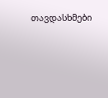თავდასხმები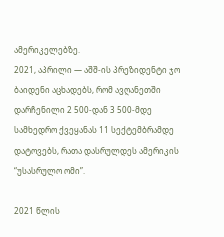ამერიკელებზე.
2021, აპრილი — აშშ-ის პრეზიდენტი ჯო ბაიდენი აცხადებს, რომ ავღანეთში დარჩენილი 2 500-დან 3 500-მდე სამხედრო ქვეყანას 11 სექტემბრამდე დატოვებს, რათა დასრულდეს ამერიკის “უსასრულო ომი”.

2021 წლის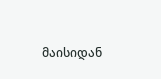მაისიდან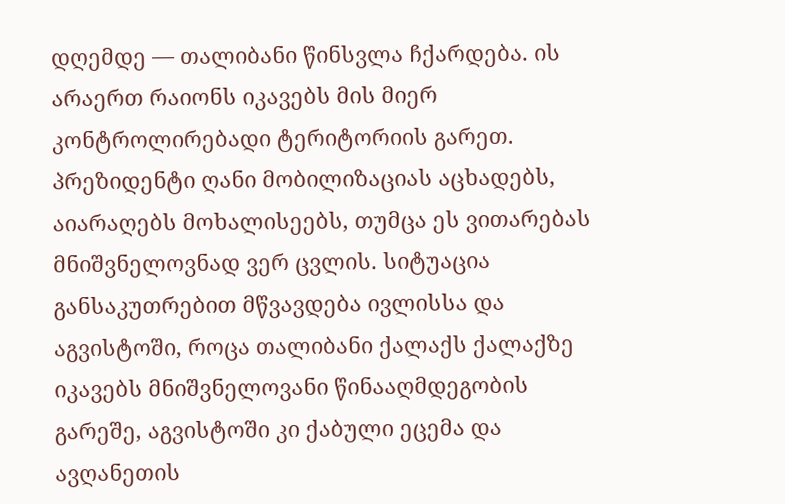დღემდე — თალიბანი წინსვლა ჩქარდება. ის არაერთ რაიონს იკავებს მის მიერ კონტროლირებადი ტერიტორიის გარეთ. პრეზიდენტი ღანი მობილიზაციას აცხადებს, აიარაღებს მოხალისეებს, თუმცა ეს ვითარებას მნიშვნელოვნად ვერ ცვლის. სიტუაცია განსაკუთრებით მწვავდება ივლისსა და აგვისტოში, როცა თალიბანი ქალაქს ქალაქზე იკავებს მნიშვნელოვანი წინააღმდეგობის გარეშე, აგვისტოში კი ქაბული ეცემა და ავღანეთის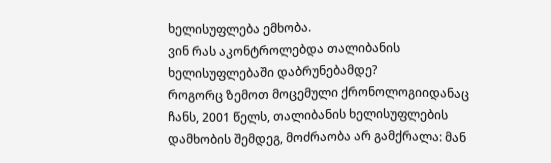ხელისუფლება ემხობა.
ვინ რას აკონტროლებდა თალიბანის ხელისუფლებაში დაბრუნებამდე?
როგორც ზემოთ მოცემული ქრონოლოგიიდანაც ჩანს, 2001 წელს, თალიბანის ხელისუფლების დამხობის შემდეგ, მოძრაობა არ გამქრალა: მან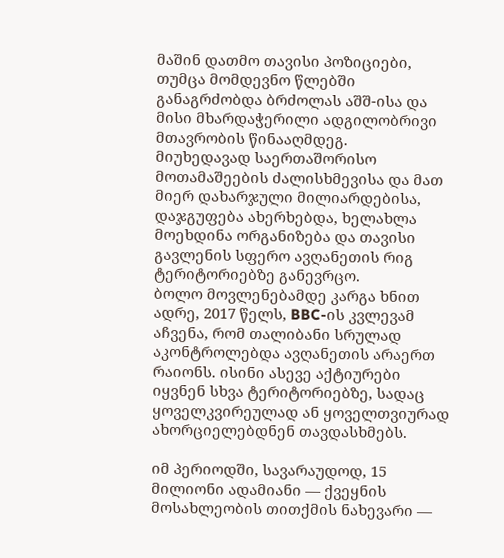მაშინ დათმო თავისი პოზიციები, თუმცა მომდევნო წლებში განაგრძობდა ბრძოლას აშშ-ისა და მისი მხარდაჭერილი ადგილობრივი მთავრობის წინააღმდეგ.
მიუხედავად საერთაშორისო მოთამაშეების ძალისხმევისა და მათ მიერ დახარჯული მილიარდებისა, დაჯგუფება ახერხებდა, ხელახლა მოეხდინა ორგანიზება და თავისი გავლენის სფერო ავღანეთის რიგ ტერიტორიებზე განევრცო.
ბოლო მოვლენებამდე კარგა ხნით ადრე, 2017 წელს, BBC-ის კვლევამ აჩვენა, რომ თალიბანი სრულად აკონტროლებდა ავღანეთის არაერთ რაიონს. ისინი ასევე აქტიურები იყვნენ სხვა ტერიტორიებზე, სადაც ყოველკვირეულად ან ყოველთვიურად ახორციელებდნენ თავდასხმებს.

იმ პერიოდში, სავარაუდოდ, 15 მილიონი ადამიანი — ქვეყნის მოსახლეობის თითქმის ნახევარი —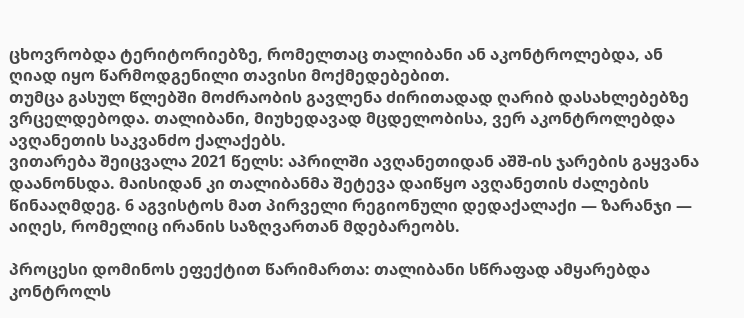ცხოვრობდა ტერიტორიებზე, რომელთაც თალიბანი ან აკონტროლებდა, ან ღიად იყო წარმოდგენილი თავისი მოქმედებებით.
თუმცა გასულ წლებში მოძრაობის გავლენა ძირითადად ღარიბ დასახლებებზე ვრცელდებოდა. თალიბანი, მიუხედავად მცდელობისა, ვერ აკონტროლებდა ავღანეთის საკვანძო ქალაქებს.
ვითარება შეიცვალა 2021 წელს: აპრილში ავღანეთიდან აშშ-ის ჯარების გაყვანა დაანონსდა. მაისიდან კი თალიბანმა შეტევა დაიწყო ავღანეთის ძალების წინააღმდეგ. 6 აგვისტოს მათ პირველი რეგიონული დედაქალაქი — ზარანჯი — აიღეს, რომელიც ირანის საზღვართან მდებარეობს.

პროცესი დომინოს ეფექტით წარიმართა: თალიბანი სწრაფად ამყარებდა კონტროლს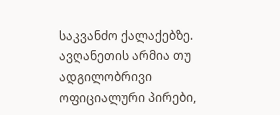საკვანძო ქალაქებზე. ავღანეთის არმია თუ ადგილობრივი ოფიციალური პირები,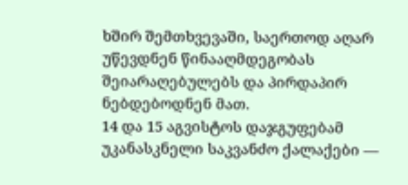ხშირ შემთხვევაში, საერთოდ აღარ უწევდნენ წინააღმდეგობას შეიარაღებულებს და პირდაპირ ნებდებოდნენ მათ.
14 და 15 აგვისტოს დაჯგუფებამ უკანასკნელი საკვანძო ქალაქები —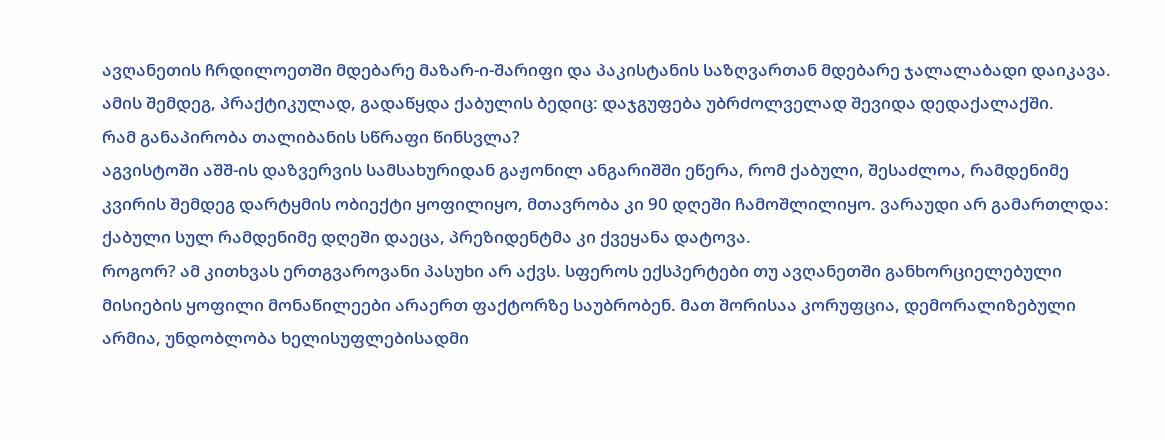ავღანეთის ჩრდილოეთში მდებარე მაზარ-ი-შარიფი და პაკისტანის საზღვართან მდებარე ჯალალაბადი დაიკავა. ამის შემდეგ, პრაქტიკულად, გადაწყდა ქაბულის ბედიც: დაჯგუფება უბრძოლველად შევიდა დედაქალაქში.
რამ განაპირობა თალიბანის სწრაფი წინსვლა?
აგვისტოში აშშ-ის დაზვერვის სამსახურიდან გაჟონილ ანგარიშში ეწერა, რომ ქაბული, შესაძლოა, რამდენიმე კვირის შემდეგ დარტყმის ობიექტი ყოფილიყო, მთავრობა კი 90 დღეში ჩამოშლილიყო. ვარაუდი არ გამართლდა: ქაბული სულ რამდენიმე დღეში დაეცა, პრეზიდენტმა კი ქვეყანა დატოვა.
როგორ? ამ კითხვას ერთგვაროვანი პასუხი არ აქვს. სფეროს ექსპერტები თუ ავღანეთში განხორციელებული მისიების ყოფილი მონაწილეები არაერთ ფაქტორზე საუბრობენ. მათ შორისაა კორუფცია, დემორალიზებული არმია, უნდობლობა ხელისუფლებისადმი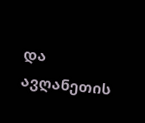და ავღანეთის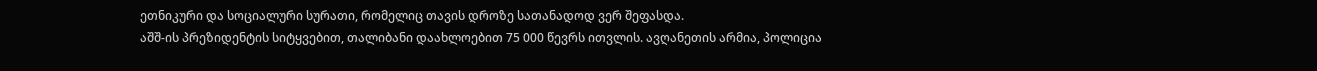ეთნიკური და სოციალური სურათი, რომელიც თავის დროზე სათანადოდ ვერ შეფასდა.
აშშ-ის პრეზიდენტის სიტყვებით, თალიბანი დაახლოებით 75 000 წევრს ითვლის. ავღანეთის არმია, პოლიცია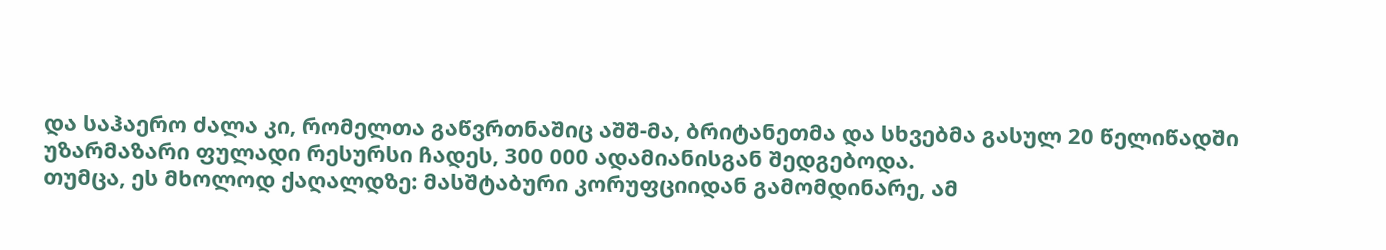და საჰაერო ძალა კი, რომელთა გაწვრთნაშიც აშშ-მა, ბრიტანეთმა და სხვებმა გასულ 20 წელიწადში უზარმაზარი ფულადი რესურსი ჩადეს, 300 000 ადამიანისგან შედგებოდა.
თუმცა, ეს მხოლოდ ქაღალდზე: მასშტაბური კორუფციიდან გამომდინარე, ამ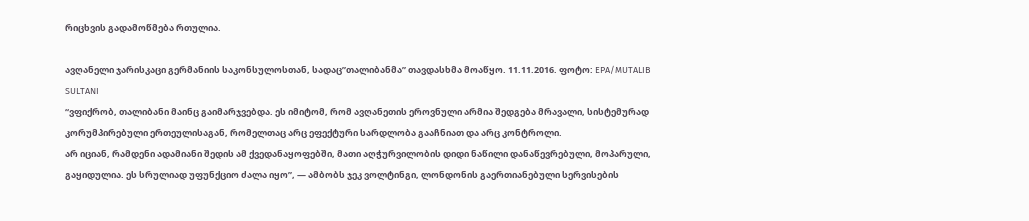რიცხვის გადამოწმება რთულია.

ავღანელი ჯარისკაცი გერმანიის საკონსულოსთან, სადაც”თალიბანმა” თავდასხმა მოაწყო. 11.11.2016. ფოტო: EPA/MUTALIB SULTANI
“ვფიქრობ, თალიბანი მაინც გაიმარჯვებდა. ეს იმიტომ, რომ ავღანეთის ეროვნული არმია შედგება მრავალი, სისტემურად კორუმპირებული ერთეულისაგან, რომელთაც არც ეფექტური სარდლობა გააჩნიათ და არც კონტროლი.
არ იციან, რამდენი ადამიანი შედის ამ ქვედანაყოფებში, მათი აღჭურვილობის დიდი ნაწილი დანაწევრებული, მოპარული, გაყიდულია. ეს სრულიად უფუნქციო ძალა იყო”, — ამბობს ჯეკ ვოლტინგი, ლონდონის გაერთიანებული სერვისების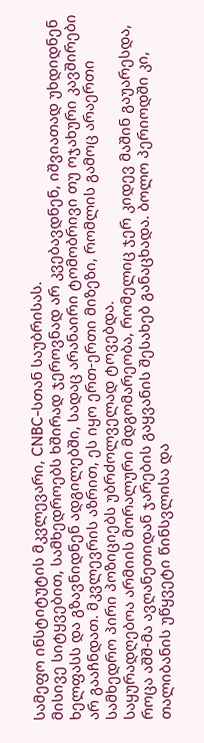სამეფო ინსტიტუტის მკვლევარი, CNBC-სთან საუბრისას.
მისივე სიტყვებით, სამხედროებს ხშირად ჯეროვნად არ კვებავდნენ, იშვიათად უხდიდნენ ხელფასს და გზავნიდნენ ადგილებში, სადაც არანაირი ტომობრივი თუ ოჯახური კავშირები არ გააჩნდათ. მკვლევრის აზრით, ეს იყო ერთ-ერთი მიზეზი, რომლის გამოც არაერთი სამხედრო პირი პოზიციებს უბრძოლველად ტოვებდა.
საყურადღებოა არმიის მორალური მდგომარეობა, რომელიც ჯერ კიდევ მაშინ გაუარესდა, როცა აშშ-მა ავღანეთიდან ჯარების გაყვანის შესახებ განაცხადა. ბოლო პერიოდში კი, თალიბანის უწყვეტი წინსვლისა და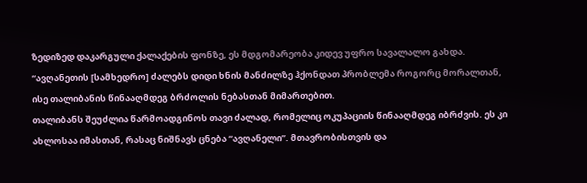ზედიზედ დაკარგული ქალაქების ფონზე, ეს მდგომარეობა კიდევ უფრო სავალალო გახდა.
“ავღანეთის [სამხედრო] ძალებს დიდი ხნის მანძილზე ჰქონდათ პრობლემა როგორც მორალთან, ისე თალიბანის წინააღმდეგ ბრძოლის ნებასთან მიმართებით.
თალიბანს შეუძლია წარმოადგინოს თავი ძალად, რომელიც ოკუპაციის წინააღმდეგ იბრძვის. ეს კი ახლოსაა იმასთან, რასაც ნიშნავს ცნება “ავღანელი”. მთავრობისთვის და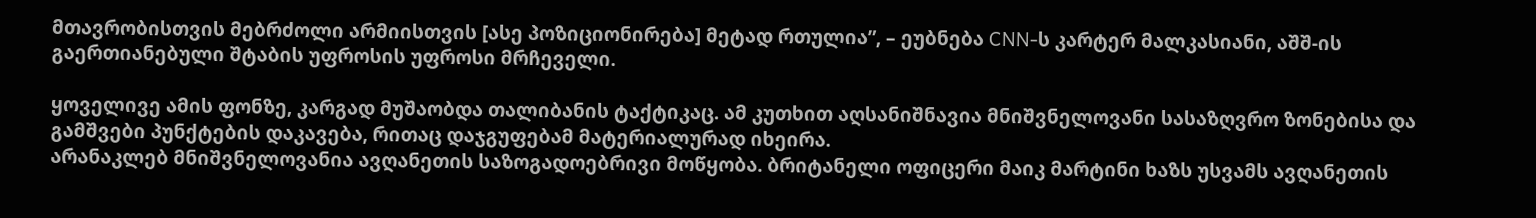მთავრობისთვის მებრძოლი არმიისთვის [ასე პოზიციონირება] მეტად რთულია”, – ეუბნება CNN-ს კარტერ მალკასიანი, აშშ-ის გაერთიანებული შტაბის უფროსის უფროსი მრჩეველი.

ყოველივე ამის ფონზე, კარგად მუშაობდა თალიბანის ტაქტიკაც. ამ კუთხით აღსანიშნავია მნიშვნელოვანი სასაზღვრო ზონებისა და გამშვები პუნქტების დაკავება, რითაც დაჯგუფებამ მატერიალურად იხეირა.
არანაკლებ მნიშვნელოვანია ავღანეთის საზოგადოებრივი მოწყობა. ბრიტანელი ოფიცერი მაიკ მარტინი ხაზს უსვამს ავღანეთის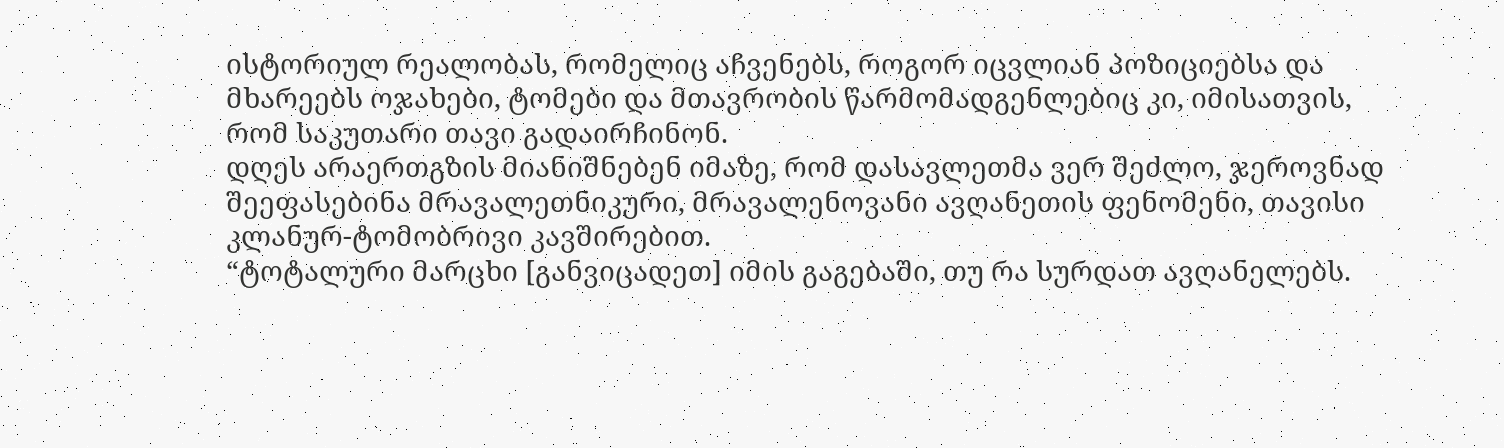ისტორიულ რეალობას, რომელიც აჩვენებს, როგორ იცვლიან პოზიციებსა და მხარეებს ოჯახები, ტომები და მთავრობის წარმომადგენლებიც კი, იმისათვის, რომ საკუთარი თავი გადაირჩინონ.
დღეს არაერთგზის მიანიშნებენ იმაზე, რომ დასავლეთმა ვერ შეძლო, ჯეროვნად შეეფასებინა მრავალეთნიკური, მრავალენოვანი ავღანეთის ფენომენი, თავისი კლანურ-ტომობრივი კავშირებით.
“ტოტალური მარცხი [განვიცადეთ] იმის გაგებაში, თუ რა სურდათ ავღანელებს.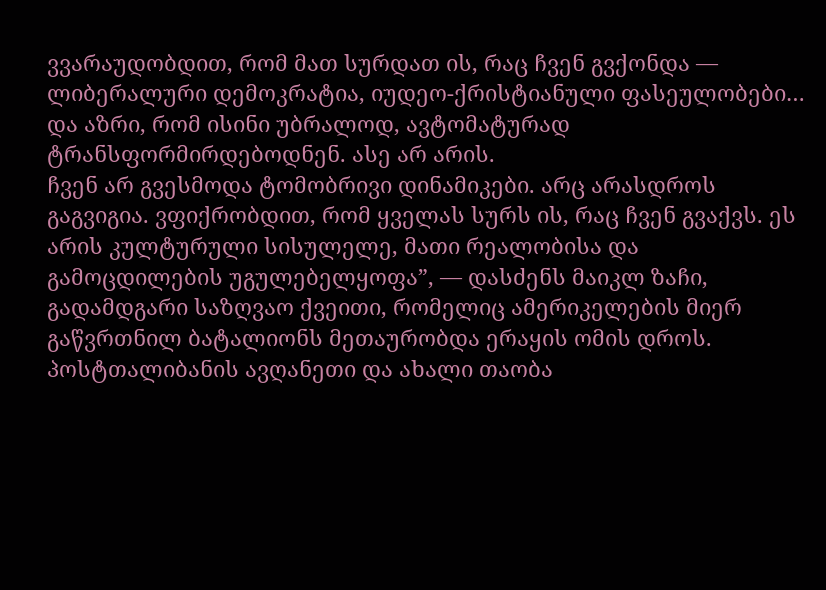ვვარაუდობდით, რომ მათ სურდათ ის, რაც ჩვენ გვქონდა — ლიბერალური დემოკრატია, იუდეო-ქრისტიანული ფასეულობები… და აზრი, რომ ისინი უბრალოდ, ავტომატურად ტრანსფორმირდებოდნენ. ასე არ არის.
ჩვენ არ გვესმოდა ტომობრივი დინამიკები. არც არასდროს გაგვიგია. ვფიქრობდით, რომ ყველას სურს ის, რაც ჩვენ გვაქვს. ეს არის კულტურული სისულელე, მათი რეალობისა და გამოცდილების უგულებელყოფა”, — დასძენს მაიკლ ზაჩი, გადამდგარი საზღვაო ქვეითი, რომელიც ამერიკელების მიერ გაწვრთნილ ბატალიონს მეთაურობდა ერაყის ომის დროს.
პოსტთალიბანის ავღანეთი და ახალი თაობა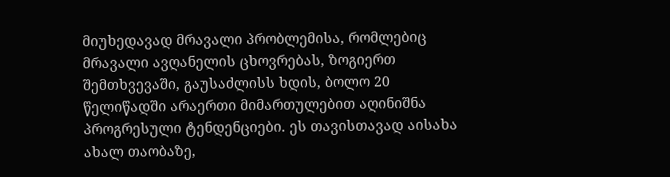მიუხედავად მრავალი პრობლემისა, რომლებიც მრავალი ავღანელის ცხოვრებას, ზოგიერთ შემთხვევაში, გაუსაძლისს ხდის, ბოლო 20 წელიწადში არაერთი მიმართულებით აღინიშნა პროგრესული ტენდენციები. ეს თავისთავად აისახა ახალ თაობაზე,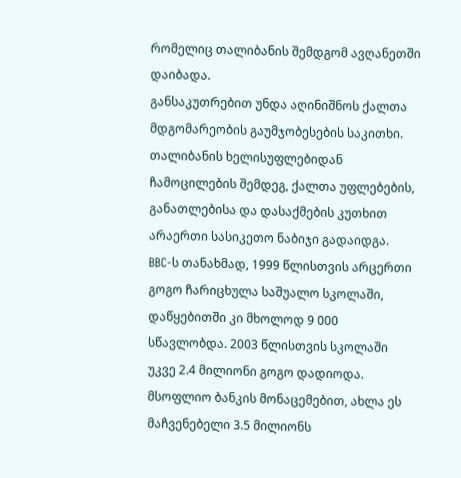რომელიც თალიბანის შემდგომ ავღანეთში დაიბადა.
განსაკუთრებით უნდა აღინიშნოს ქალთა მდგომარეობის გაუმჯობესების საკითხი. თალიბანის ხელისუფლებიდან ჩამოცილების შემდეგ, ქალთა უფლებების, განათლებისა და დასაქმების კუთხით არაერთი სასიკეთო ნაბიჯი გადაიდგა.
BBC-ს თანახმად, 1999 წლისთვის არცერთი გოგო ჩარიცხულა საშუალო სკოლაში, დაწყებითში კი მხოლოდ 9 000 სწავლობდა. 2003 წლისთვის სკოლაში უკვე 2.4 მილიონი გოგო დადიოდა. მსოფლიო ბანკის მონაცემებით, ახლა ეს მაჩვენებელი 3.5 მილიონს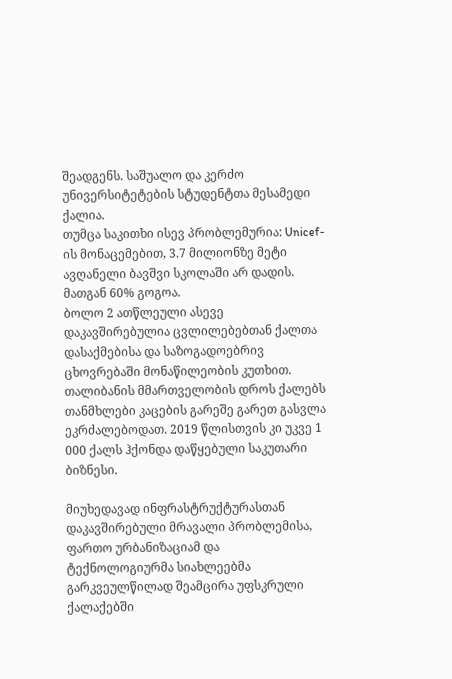შეადგენს. საშუალო და კერძო უნივერსიტეტების სტუდენტთა მესამედი ქალია.
თუმცა საკითხი ისევ პრობლემურია: Unicef-ის მონაცემებით, 3.7 მილიონზე მეტი ავღანელი ბავშვი სკოლაში არ დადის. მათგან 60% გოგოა.
ბოლო 2 ათწლეული ასევე დაკავშირებულია ცვლილებებთან ქალთა დასაქმებისა და საზოგადოებრივ ცხოვრებაში მონაწილეობის კუთხით. თალიბანის მმართველობის დროს ქალებს თანმხლები კაცების გარეშე გარეთ გასვლა ეკრძალებოდათ. 2019 წლისთვის კი უკვე 1 000 ქალს ჰქონდა დაწყებული საკუთარი ბიზნესი.

მიუხედავად ინფრასტრუქტურასთან დაკავშირებული მრავალი პრობლემისა, ფართო ურბანიზაციამ და ტექნოლოგიურმა სიახლეებმა გარკვეულწილად შეამცირა უფსკრული ქალაქებში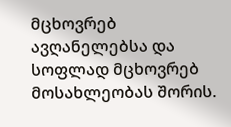მცხოვრებ ავღანელებსა და სოფლად მცხოვრებ მოსახლეობას შორის.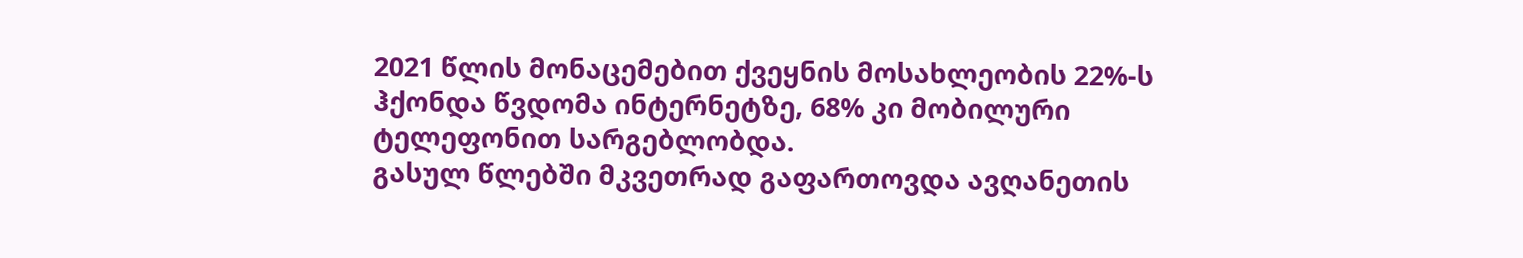2021 წლის მონაცემებით ქვეყნის მოსახლეობის 22%-ს ჰქონდა წვდომა ინტერნეტზე, 68% კი მობილური ტელეფონით სარგებლობდა.
გასულ წლებში მკვეთრად გაფართოვდა ავღანეთის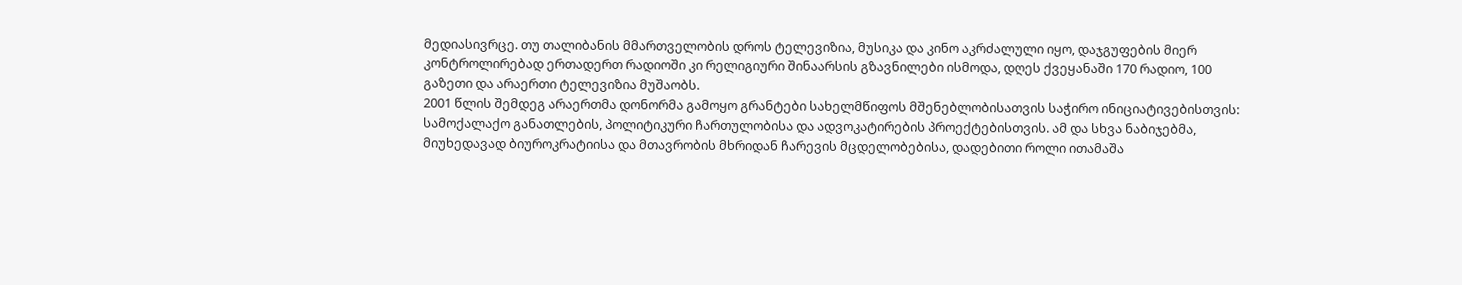მედიასივრცე. თუ თალიბანის მმართველობის დროს ტელევიზია, მუსიკა და კინო აკრძალული იყო, დაჯგუფების მიერ კონტროლირებად ერთადერთ რადიოში კი რელიგიური შინაარსის გზავნილები ისმოდა, დღეს ქვეყანაში 170 რადიო, 100 გაზეთი და არაერთი ტელევიზია მუშაობს.
2001 წლის შემდეგ არაერთმა დონორმა გამოყო გრანტები სახელმწიფოს მშენებლობისათვის საჭირო ინიციატივებისთვის: სამოქალაქო განათლების, პოლიტიკური ჩართულობისა და ადვოკატირების პროექტებისთვის. ამ და სხვა ნაბიჯებმა, მიუხედავად ბიუროკრატიისა და მთავრობის მხრიდან ჩარევის მცდელობებისა, დადებითი როლი ითამაშა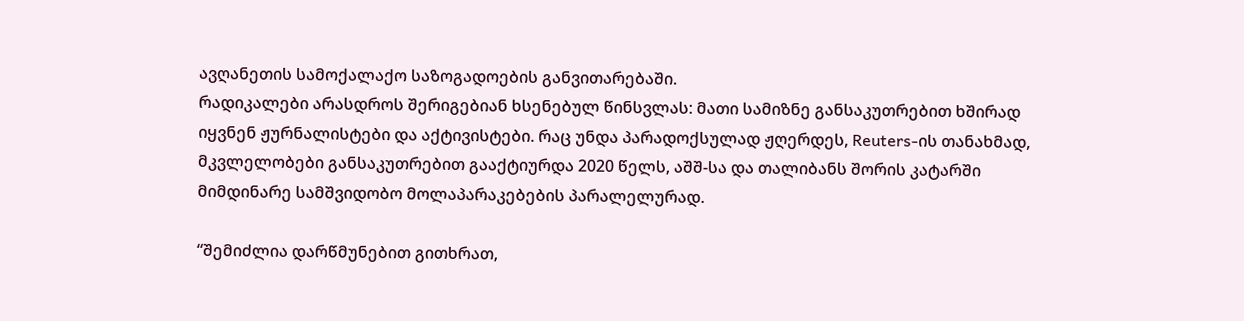ავღანეთის სამოქალაქო საზოგადოების განვითარებაში.
რადიკალები არასდროს შერიგებიან ხსენებულ წინსვლას: მათი სამიზნე განსაკუთრებით ხშირად იყვნენ ჟურნალისტები და აქტივისტები. რაც უნდა პარადოქსულად ჟღერდეს, Reuters-ის თანახმად, მკვლელობები განსაკუთრებით გააქტიურდა 2020 წელს, აშშ-სა და თალიბანს შორის კატარში მიმდინარე სამშვიდობო მოლაპარაკებების პარალელურად.

“შემიძლია დარწმუნებით გითხრათ,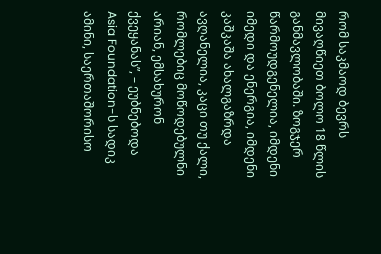რომ საკმაოდ ბევრს მივაღწიეთ ბოლო 18 წლის განმავლობაში. ზოგჯერ წარმოუდგენელია, იმდენი იმედი და ენერგია, იმდენი კაშკაშა ახალგაზრდა ავღანელია, კაცი თუ ქალი, რომლებიც მოწოდებულნი არიან, ემსახურონ ქვეყანას”, – ეუბნებოდა Asia Foundation-ს სადიკ ამინი, საერთაშორისო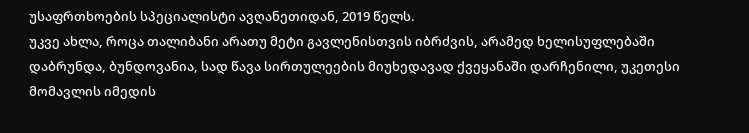უსაფრთხოების სპეციალისტი ავღანეთიდან, 2019 წელს.
უკვე ახლა, როცა თალიბანი არათუ მეტი გავლენისთვის იბრძვის, არამედ ხელისუფლებაში დაბრუნდა, ბუნდოვანია, სად წავა სირთულეების მიუხედავად ქვეყანაში დარჩენილი, უკეთესი მომავლის იმედის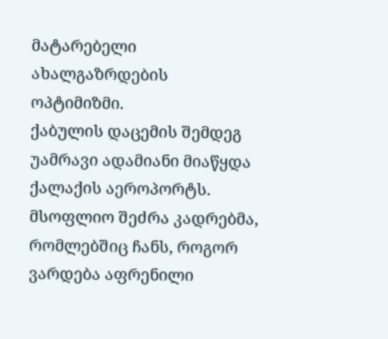მატარებელი ახალგაზრდების ოპტიმიზმი.
ქაბულის დაცემის შემდეგ უამრავი ადამიანი მიაწყდა ქალაქის აეროპორტს. მსოფლიო შეძრა კადრებმა, რომლებშიც ჩანს, როგორ ვარდება აფრენილი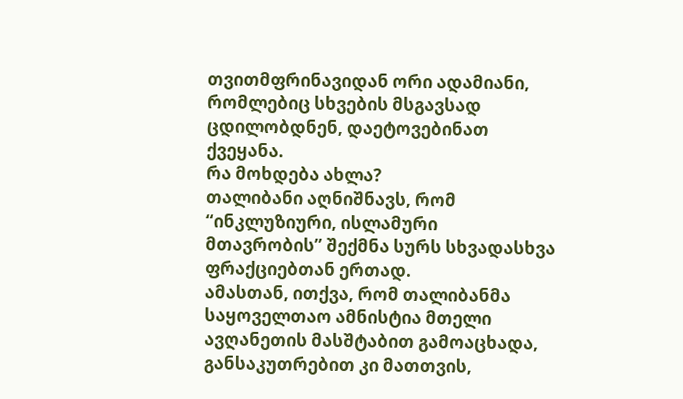თვითმფრინავიდან ორი ადამიანი, რომლებიც სხვების მსგავსად ცდილობდნენ, დაეტოვებინათ ქვეყანა.
რა მოხდება ახლა?
თალიბანი აღნიშნავს, რომ “ინკლუზიური, ისლამური მთავრობის” შექმნა სურს სხვადასხვა ფრაქციებთან ერთად.
ამასთან, ითქვა, რომ თალიბანმა საყოველთაო ამნისტია მთელი ავღანეთის მასშტაბით გამოაცხადა, განსაკუთრებით კი მათთვის,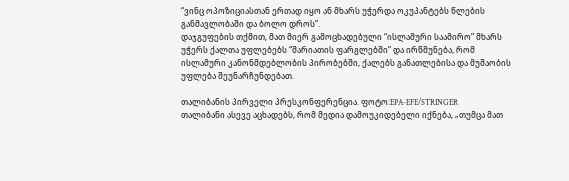“ვინც ოპოზიციასთან ერთად იყო ან მხარს უჭერდა ოკუპანტებს წლების განმავლობაში და ბოლო დროს”.
დაჯგუფების თქმით, მათ მიერ გამოცხადებული “ისლამური საამირო” მხარს უჭერს ქალთა უფლებებს “შარიათის ფარგლებში” და ირწმუნება, რომ ისლამური კანონმდებლობის პირობებში, ქალებს განათლებისა და მუშაობის უფლება შეუნარჩუნდებათ.

თალიბანის პირველი პრესკონფერენცია. ფოტო:EPA-EFE/STRINGER
თალიბანი ასევე აცხადებს, რომ მედია დამოუკიდებელი იქნება, „თუმცა მათ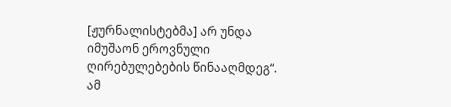[ჟურნალისტებმა] არ უნდა იმუშაონ ეროვნული ღირებულებების წინააღმდეგ“.
ამ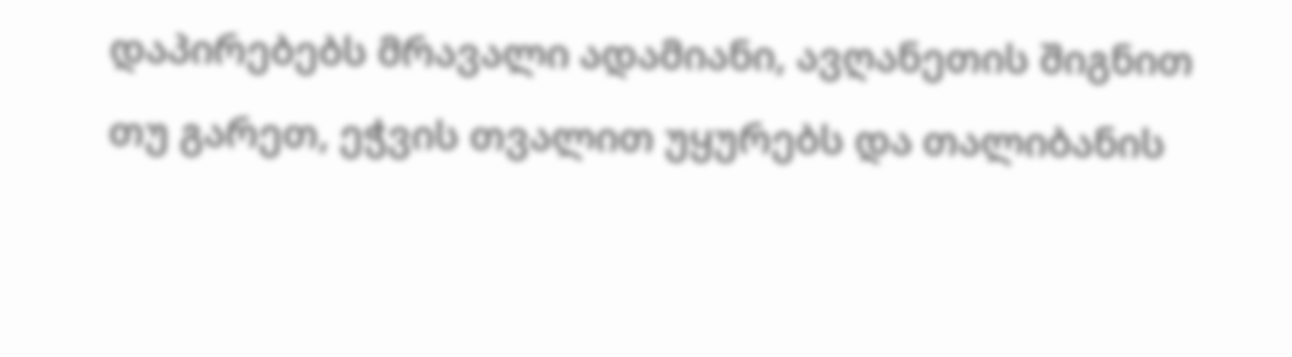დაპირებებს მრავალი ადამიანი, ავღანეთის შიგნით თუ გარეთ, ეჭვის თვალით უყურებს და თალიბანის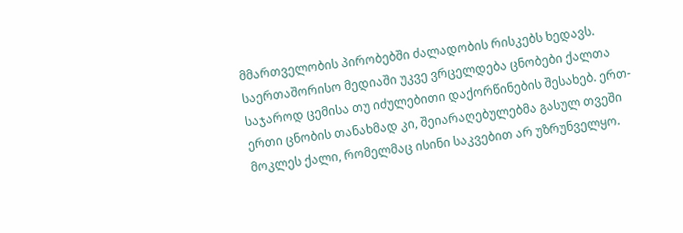მმართველობის პირობებში ძალადობის რისკებს ხედავს. საერთაშორისო მედიაში უკვე ვრცელდება ცნობები ქალთა საჯაროდ ცემისა თუ იძულებითი დაქორწინების შესახებ. ერთ-ერთი ცნობის თანახმად კი, შეიარაღებულებმა გასულ თვეში მოკლეს ქალი, რომელმაც ისინი საკვებით არ უზრუნველყო.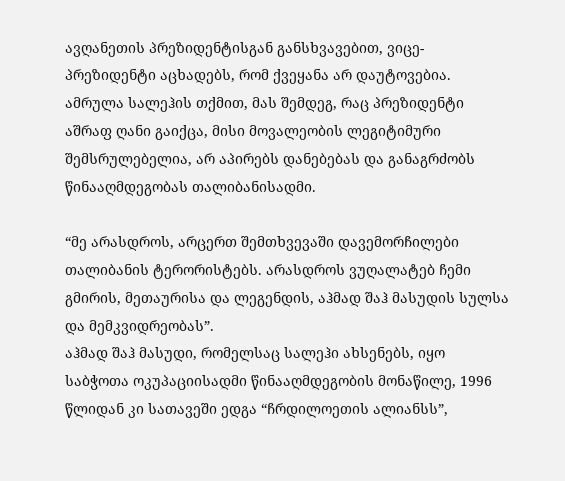ავღანეთის პრეზიდენტისგან განსხვავებით, ვიცე-პრეზიდენტი აცხადებს, რომ ქვეყანა არ დაუტოვებია. ამრულა სალეჰის თქმით, მას შემდეგ, რაც პრეზიდენტი აშრაფ ღანი გაიქცა, მისი მოვალეობის ლეგიტიმური შემსრულებელია, არ აპირებს დანებებას და განაგრძობს წინააღმდეგობას თალიბანისადმი.

“მე არასდროს, არცერთ შემთხვევაში დავემორჩილები თალიბანის ტერორისტებს. არასდროს ვუღალატებ ჩემი გმირის, მეთაურისა და ლეგენდის, აჰმად შაჰ მასუდის სულსა და მემკვიდრეობას”.
აჰმად შაჰ მასუდი, რომელსაც სალეჰი ახსენებს, იყო საბჭოთა ოკუპაციისადმი წინააღმდეგობის მონაწილე, 1996 წლიდან კი სათავეში ედგა “ჩრდილოეთის ალიანსს”,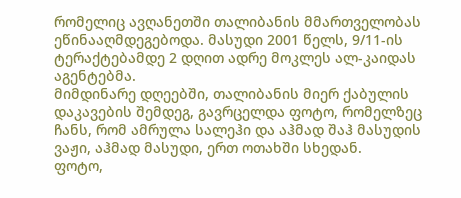რომელიც ავღანეთში თალიბანის მმართველობას ეწინააღმდეგებოდა. მასუდი 2001 წელს, 9/11-ის ტერაქტებამდე 2 დღით ადრე მოკლეს ალ-კაიდას აგენტებმა.
მიმდინარე დღეებში, თალიბანის მიერ ქაბულის დაკავების შემდეგ, გავრცელდა ფოტო, რომელზეც ჩანს, რომ ამრულა სალეჰი და აჰმად შაჰ მასუდის ვაჟი, აჰმად მასუდი, ერთ ოთახში სხედან.
ფოტო,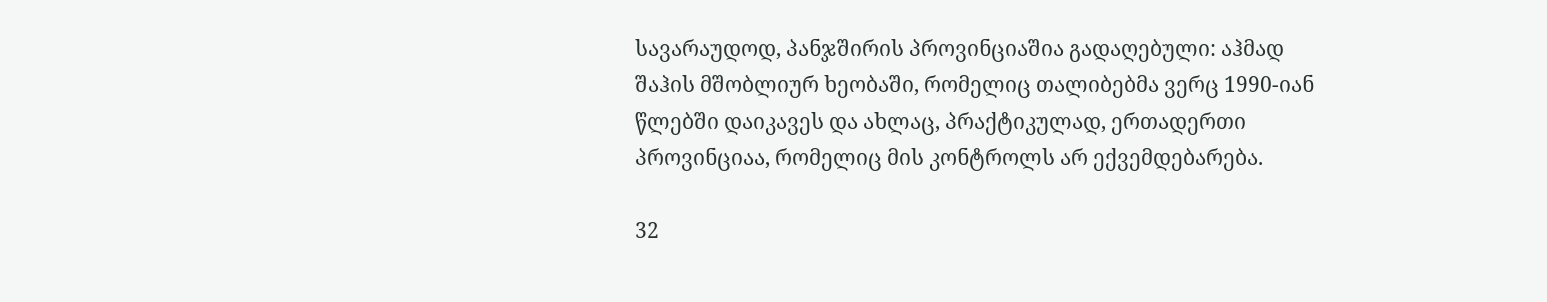სავარაუდოდ, პანჯშირის პროვინციაშია გადაღებული: აჰმად შაჰის მშობლიურ ხეობაში, რომელიც თალიბებმა ვერც 1990-იან წლებში დაიკავეს და ახლაც, პრაქტიკულად, ერთადერთი პროვინციაა, რომელიც მის კონტროლს არ ექვემდებარება.

32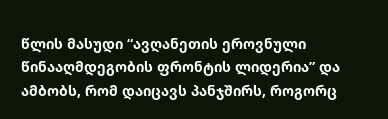წლის მასუდი “ავღანეთის ეროვნული წინააღმდეგობის ფრონტის ლიდერია” და ამბობს, რომ დაიცავს პანჯშირს, როგორც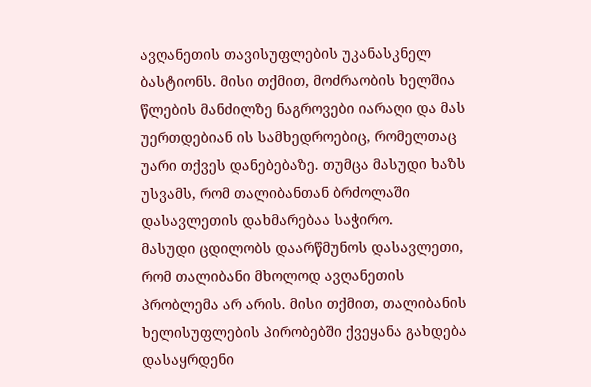ავღანეთის თავისუფლების უკანასკნელ ბასტიონს. მისი თქმით, მოძრაობის ხელშია წლების მანძილზე ნაგროვები იარაღი და მას უერთდებიან ის სამხედროებიც, რომელთაც უარი თქვეს დანებებაზე. თუმცა მასუდი ხაზს უსვამს, რომ თალიბანთან ბრძოლაში დასავლეთის დახმარებაა საჭირო.
მასუდი ცდილობს დაარწმუნოს დასავლეთი, რომ თალიბანი მხოლოდ ავღანეთის პრობლემა არ არის. მისი თქმით, თალიბანის ხელისუფლების პირობებში ქვეყანა გახდება დასაყრდენი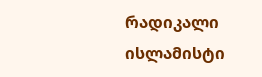რადიკალი ისლამისტი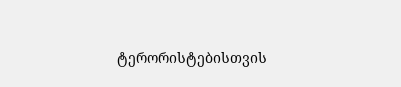ტერორისტებისთვის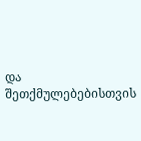და შეთქმულებებისთვის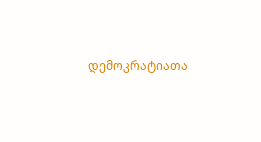დემოკრატიათა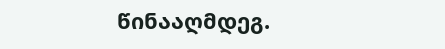წინააღმდეგ.